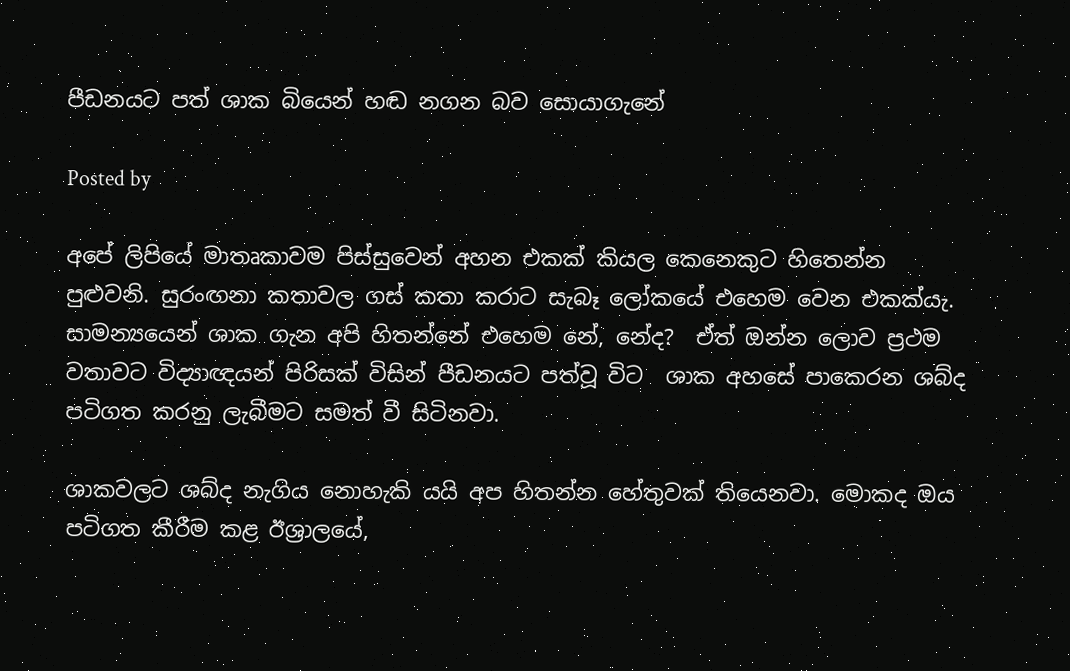පීඩනයට පත් ශාක බියෙන් හඬ නගන බව සොයාගැනේ

Posted by

අපේ ලිපියේ මාතෘකාවම පිස්සුවෙන් අහන එකක් කියල කෙනෙකුට හිතෙන්න පුළුවනි. සුරංඟනා කතාවල ගස් කතා කරාට සැබෑ ලෝකයේ එහෙම වෙන එකක්යැ.  සාමන්‍යයෙන් ශාක ගැන අපි හිතන්නේ එහෙම නේ, නේද?  ඒත් ඔන්න ලොව ප්‍රථම වතාවට විද්‍යාඥයන් පිරිසක් විසින් පීඩනයට පත්වූ විට  ශාක අහසේ පාකෙරන ශබ්ද පටිගත කරනු ලැබීමට සමත් වී සිටිනවා.

ශාකවලට ශබ්ද නැගිය නොහැකි යයි අප හිතන්න හේතුවක් තියෙනවා. මොකද ඔය පටිගත කීරීම කළ ඊශ්‍රාලයේ,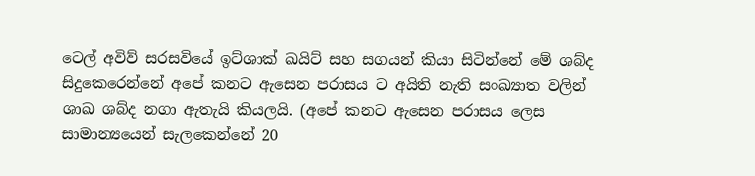ටෙල් අවිව් සරසවියේ ඉට්ශාක් ඛයිට් සහ සගයන් කියා සිටින්නේ මේ ශබ්ද සිදුකෙරෙන්නේ අපේ කනට ඇසෙන පරාසය ට අයිති නැති සංඛ්‍යාත වලින් ශාඛ ශබ්ද නගා ඇතැයි කියලයි. (අපේ කනට ඇසෙන පරාසය ලෙස සාමාන්‍යයෙන් සැලකෙන්නේ 20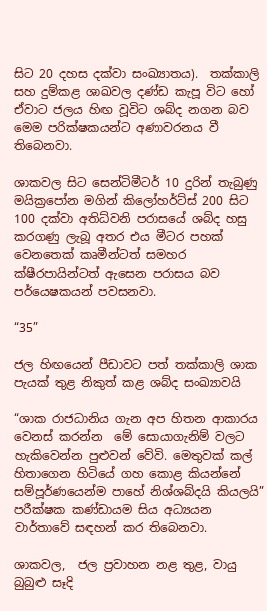සිට 20 දහස දක්වා සංඛ්‍යාතය).  තක්කාලි සහ දුම්කළ ශාඛවල දණ්ඩ කැපූ විට හෝ ඒවාට ජලය හිඟ වූවිට ශබ්ද නගන බව  මෙම පරික්ෂකයන්ට අණාවරනය වී තිබෙනවා.

ශාකවල සිට සෙන්ටිමීටර් 10 දුරින් තැබුණු මයික්‍රපෝන මගින් කිලෝහර්ට්ස් 200 සිට 100 දක්වා අතිධ්වනි පරාසයේ ශබ්ද හසු කරගණු ලැබූ අතර එය මීටර පහක් වෙනතෙක් කෘමීන්ටත් සමහර ක්ෂීරපායින්ටත් ඇසෙන පරාසය බව පර්යෙෂකයන් පවසනවා.

“35”

ජල හිඟයෙන් පීඩාවට පත් තක්කාලි ශාක පැයක් තුළ නිකුත් කළ ශබ්ද සංඛ්‍යාවයි

“ශාක රාජධානිය ගැන අප හිතන ආකාරය වෙනස් කරන්න  මේ සොයාගැනිම් වලට හැකිවෙන්න පුළුවන් වේවි. මෙතුවක් කල් හිතාගෙන හිටියේ ගහ කොළ කියන්නේ සම්පූර්ණයෙන්ම පාහේ නිශ්ශබ්දයි කියලයි” පරීක්ෂක කණ්ඩායම සිය අධ්‍යයන වාර්තාවේ සඳහන් කර තිබෙනවා.

ශාකවල,  ජල ප්‍රවාහන නළ තුළ, වායු බුබුළු සෑදි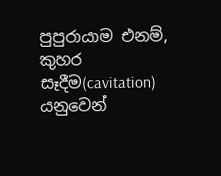පුපුරායාම එනම්, කුහර සෑදීම(cavitation) යනුවෙන්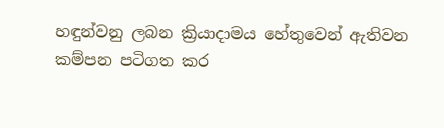හඳුන්වනු ලබන ක්‍රියාදාමය හේතුවෙන් ඇතිවන කම්පන පටිගත කර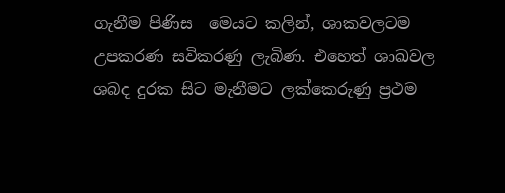ගැනීම පිණිස  මෙයට කලින්, ශාකවලටම උපකරණ සවිකරණු ලැබිණ. එහෙත් ශාඛවල ශබද දුරක සිට මැනීමට ලක්කෙරුණු ප්‍රථම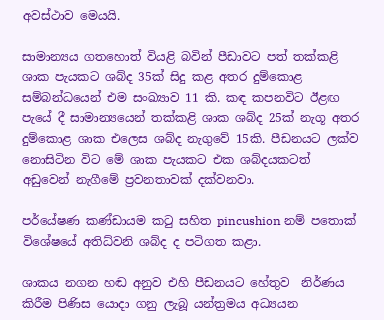අවස්ථාව මෙයයි.

සාමාන්‍යය ගතහොත් වියළි බවින් පීඩාවට පත් තක්කළි ශාක පැයකට ශබ්ද 35ක් සිදු කළ අතර දුම්කොළ සම්බන්ධයෙන් එම සංඛ්‍යාව 11 කි. කඳ කපනවිට ඊළඟ පැයේ දී සාමාන්‍යයෙන් තක්කළි ශාක ශබ්ද 25ක් නැගූ අතර දුම්කොළ ශාක එලෙස ශබ්ද නැගුවේ 15කි. පීඩනයට ලක්ව නොසිටින විට මේ ශාක පැයකට එක ශබ්දයකටත් අඩුවෙන් නැගීමේ ප්‍රවනතාවක් දක්වනවා.

පර්යේෂණ කණ්ඩායම කටු සහිත pincushion නම් පතොක් විශේෂයේ අතිධ්වනි ශබ්ද ද පටිගත කළා.

ශාකය නගන හඬ අනුව එහි පීඩනයට හේතුව  නිර්ණය කිරීම පිණිස යොදා ගනු ලැබූ යන්ත්‍රමය අධ්‍යයන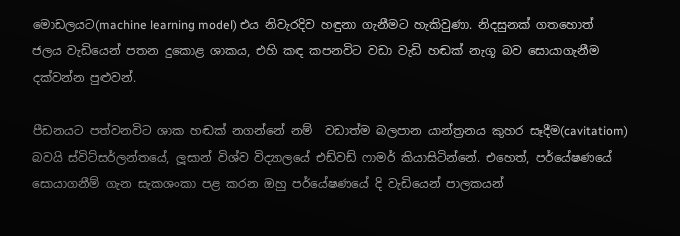මොඩලයට(machine learning model) එය නිවැරදිව හඳුනා ගැනීමට හැකිවුණා. නිදසුනක් ගතහොත් ජලය වැඩියෙන් පතන දුකොළ ශාකය, එහි කඳ කපනවිට වඩා වැඩි හඬක් නැගූ බව සොයාගැනීම දක්වන්න පුළුවන්.

පීඩනයට පත්වනවිට ශාක හඬක් නගන්නේ නම්  වඩාත්ම බලපාන යාන්ත්‍රනය කුහර සෑදීම(cavitatiom) බවයි ස්විට්සර්ලන්තයේ, ලූසාන් විශ්ව විද්‍යාලයේ එඩ්වඩ් ෆාමර් කියාසිටින්නේ. එහෙත්, පර්යේෂණයේ සොයාගනීම් ගැන සැකශංකා පළ කරන ඔහු පර්යේෂණයේ දි වැඩියෙන් පාලකයන්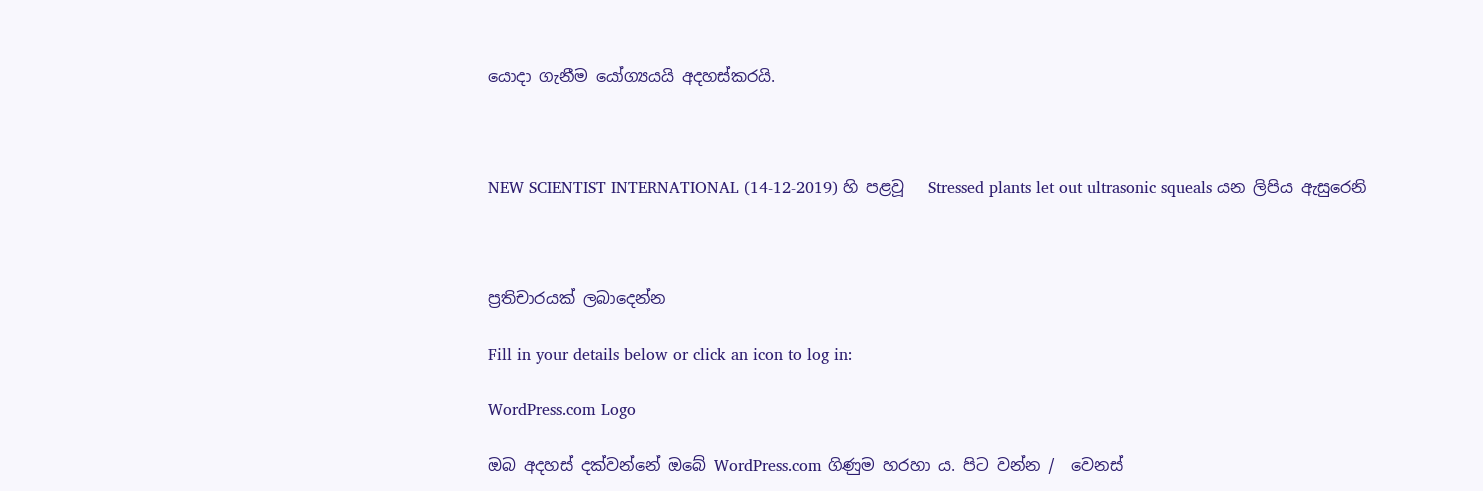යොදා ගැනීම යෝග්‍යයයි අදහස්කරයි.



NEW SCIENTIST INTERNATIONAL (14-12-2019) හි පළවූ   Stressed plants let out ultrasonic squeals යන ලිපිය ඇසුරෙනි



ප්‍රතිචාරයක් ලබාදෙන්න

Fill in your details below or click an icon to log in:

WordPress.com Logo

ඔබ අදහස් දක්වන්නේ ඔබේ WordPress.com ගිණුම හරහා ය. පිට වන්න /  වෙනස්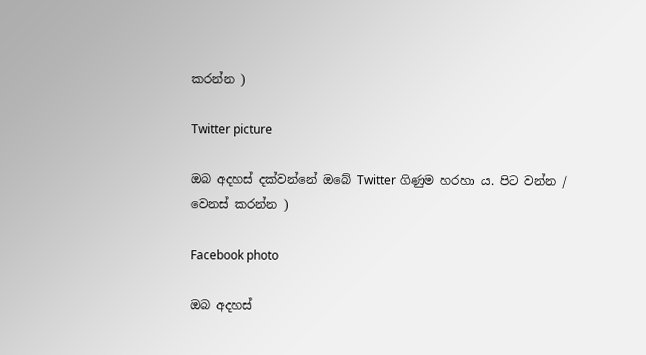කරන්න )

Twitter picture

ඔබ අදහස් දක්වන්නේ ඔබේ Twitter ගිණුම හරහා ය. පිට වන්න /  වෙනස් කරන්න )

Facebook photo

ඔබ අදහස්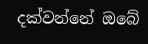දක්වන්නේ ඔබේ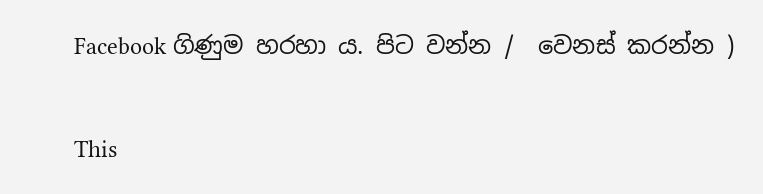Facebook ගිණුම හරහා ය. පිට වන්න /  වෙනස් කරන්න )

This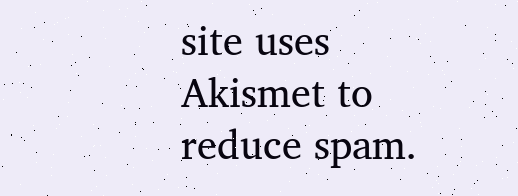site uses Akismet to reduce spam.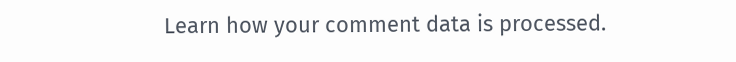Learn how your comment data is processed.